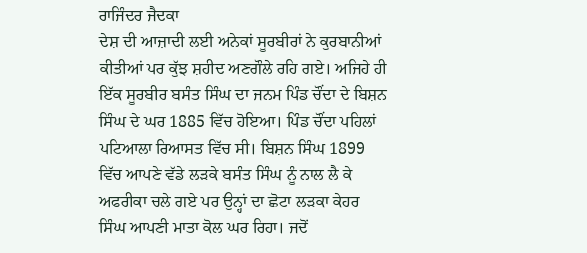ਰਾਜਿੰਦਰ ਜੈਦਕਾ
ਦੇਸ਼ ਦੀ ਆਜ਼ਾਦੀ ਲਈ ਅਨੇਕਾਂ ਸੂਰਬੀਰਾਂ ਨੇ ਕੁਰਬਾਨੀਆਂ ਕੀਤੀਆਂ ਪਰ ਕੁੱਝ ਸ਼ਹੀਦ ਅਣਗੌਲੇ ਰਹਿ ਗਏ। ਅਜਿਹੇ ਹੀ ਇੱਕ ਸੂਰਬੀਰ ਬਸੰਤ ਸਿੰਘ ਦਾ ਜਨਮ ਪਿੰਡ ਚੌਂਦਾ ਦੇ ਬਿਸ਼ਨ ਸਿੰਘ ਦੇ ਘਰ 1885 ਵਿੱਚ ਹੋਇਆ। ਪਿੰਡ ਚੌਂਦਾ ਪਹਿਲਾਂ ਪਟਿਆਲਾ ਰਿਆਸਤ ਵਿੱਚ ਸੀ। ਬਿਸ਼ਨ ਸਿੰਘ 1899 ਵਿੱਚ ਆਪਣੇ ਵੱਡੇ ਲੜਕੇ ਬਸੰਤ ਸਿੰਘ ਨੂੰ ਨਾਲ ਲੈ ਕੇ ਅਫਰੀਕਾ ਚਲੇ ਗਏ ਪਰ ਉਨ੍ਹਾਂ ਦਾ ਛੋਟਾ ਲੜਕਾ ਕੇਹਰ ਸਿੰਘ ਆਪਣੀ ਮਾਤਾ ਕੋਲ ਘਰ ਰਿਹਾ। ਜਦੋਂ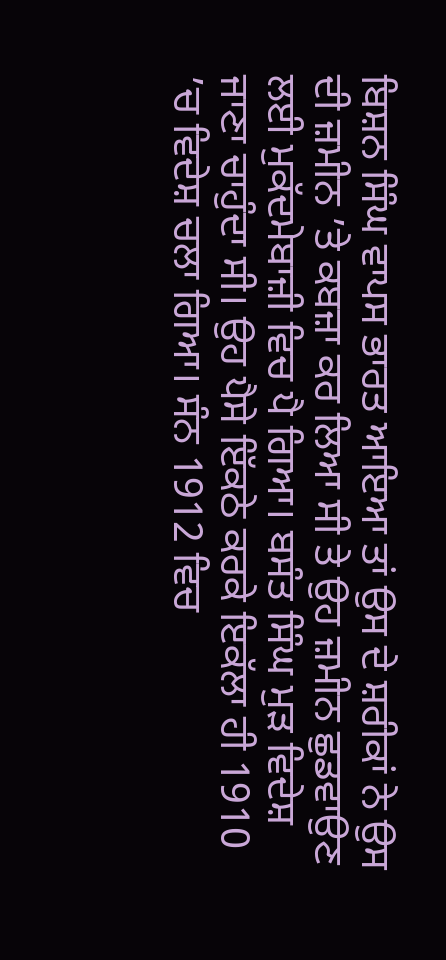ਬਿਸ਼ਨ ਸਿੰਘ ਵਾਪਸ ਭਾਰਤ ਆਇਆ ਤਾਂ ਉਸ ਦੇ ਸ਼ਰੀਕਾਂ ਨੇ ਉਸ ਦੀ ਜ਼ਮੀਨ ’ਤੇ ਕਬਜ਼ਾ ਕਰ ਲਿਆ ਸੀ ਤੇ ਉਹ ਜ਼ਮੀਨ ਛੁਡਵਾਉਣ ਲਈ ਮੁਕੱਦਮੇਬਾਜ਼ੀ ਵਿਚ ਪੈ ਗਿਆ। ਬਸੰਤ ਸਿੰਘ ਮੁੜ ਵਿਦੇਸ਼ ਜਾਣਾ ਚਾਹੁੰਦਾ ਸੀ। ਉਹ ਪੈਸੇ ਇੱਕਠੇ ਕਰਕੇ ਇਕੱਲਾ ਹੀ 1910 ’ਚ ਵਿਦੇਸ਼ ਚਲਾ ਗਿਆ। ਸੰਨ 1912 ਵਿਚ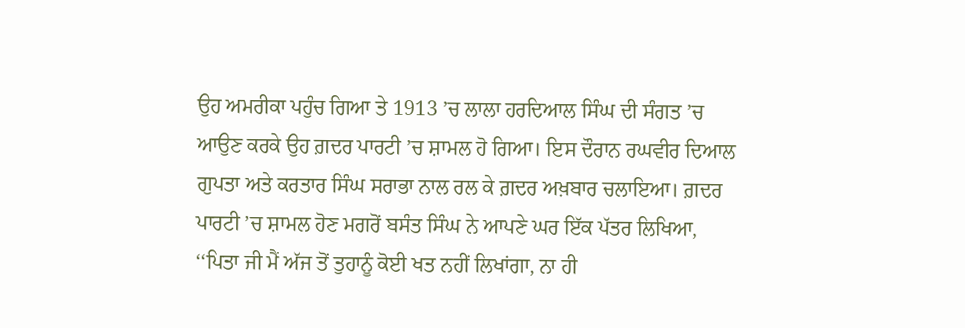ਉਹ ਅਮਰੀਕਾ ਪਹੁੰਚ ਗਿਆ ਤੇ 1913 ’ਚ ਲਾਲਾ ਹਰਦਿਆਲ ਸਿੰਘ ਦੀ ਸੰਗਤ ’ਚ ਆਉਣ ਕਰਕੇ ਉਹ ਗ਼ਦਰ ਪਾਰਟੀ ’ਚ ਸ਼ਾਮਲ ਹੋ ਗਿਆ। ਇਸ ਦੌਰਾਨ ਰਘਵੀਰ ਦਿਆਲ ਗੁਪਤਾ ਅਤੇ ਕਰਤਾਰ ਸਿੰਘ ਸਰਾਭਾ ਨਾਲ ਰਲ ਕੇ ਗ਼ਦਰ ਅਖ਼ਬਾਰ ਚਲਾਇਆ। ਗ਼ਦਰ ਪਾਰਟੀ ’ਚ ਸ਼ਾਮਲ ਹੋਣ ਮਗਰੋਂ ਬਸੰਤ ਸਿੰਘ ਨੇ ਆਪਣੇ ਘਰ ਇੱਕ ਪੱਤਰ ਲਿਖਿਆ, ‘‘ਪਿਤਾ ਜੀ ਮੈਂ ਅੱਜ ਤੋਂ ਤੁਹਾਨੂੰ ਕੋਈ ਖਤ ਨਹੀਂ ਲਿਖਾਂਗਾ, ਨਾ ਹੀ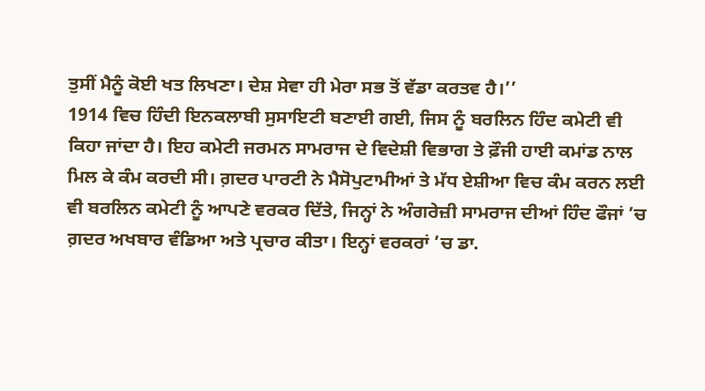ਤੁਸੀਂ ਮੈਨੂੰ ਕੋਈ ਖਤ ਲਿਖਣਾ। ਦੇਸ਼ ਸੇਵਾ ਹੀ ਮੇਰਾ ਸਭ ਤੋਂ ਵੱਡਾ ਕਰਤਵ ਹੈ।’’
1914 ਵਿਚ ਹਿੰਦੀ ਇਨਕਲਾਬੀ ਸੁਸਾਇਟੀ ਬਣਾਈ ਗਈ, ਜਿਸ ਨੂੰ ਬਰਲਿਨ ਹਿੰਦ ਕਮੇਟੀ ਵੀ ਕਿਹਾ ਜਾਂਦਾ ਹੈ। ਇਹ ਕਮੇਟੀ ਜਰਮਨ ਸਾਮਰਾਜ ਦੇ ਵਿਦੇਸ਼ੀ ਵਿਭਾਗ ਤੇ ਫ਼ੌਜੀ ਹਾਈ ਕਮਾਂਡ ਨਾਲ ਮਿਲ ਕੇ ਕੰਮ ਕਰਦੀ ਸੀ। ਗ਼ਦਰ ਪਾਰਟੀ ਨੇ ਮੈਸੋਪੁਟਾਮੀਆਂ ਤੇ ਮੱਧ ਏਸ਼ੀਆ ਵਿਚ ਕੰਮ ਕਰਨ ਲਈ ਵੀ ਬਰਲਿਨ ਕਮੇਟੀ ਨੂੰ ਆਪਣੇ ਵਰਕਰ ਦਿੱਤੇ, ਜਿਨ੍ਹਾਂ ਨੇ ਅੰਗਰੇਜ਼ੀ ਸਾਮਰਾਜ ਦੀਆਂ ਹਿੰਦ ਫੌਜਾਂ ’ਚ ਗ਼ਦਰ ਅਖਬਾਰ ਵੰਡਿਆ ਅਤੇ ਪ੍ਰਚਾਰ ਕੀਤਾ। ਇਨ੍ਹਾਂ ਵਰਕਰਾਂ ’ਚ ਡਾ.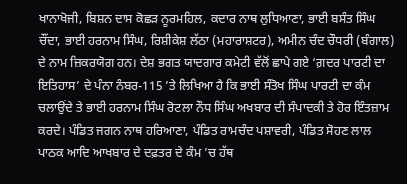ਖਾਨਾਖੋਜੀ, ਬਿਸ਼ਨ ਦਾਸ ਕੋਛੜ ਨੂਰਮਹਿਲ, ਕਦਾਰ ਨਾਥ ਲੁਧਿਆਣਾ, ਭਾਈ ਬਸੰਤ ਸਿੰਘ ਚੌਂਦਾ, ਭਾਈ ਹਰਨਾਮ ਸਿੰਘ, ਰਿਸ਼ੀਕੇਸ਼ ਲੱਠਾ (ਮਹਾਰਾਸ਼ਟਰ), ਅਮੀਨ ਚੰਦ ਚੌਧਰੀ (ਬੰਗਾਲ) ਦੇ ਨਾਮ ਜ਼ਿਕਰਯੋਗ ਹਨ। ਦੇਸ਼ ਭਗਤ ਯਾਦਗਾਰ ਕਮੇਟੀ ਵੱਲੋਂ ਛਾਪੇ ਗਏ ‘ਗ਼ਦਰ ਪਾਰਟੀ ਦਾ ਇਤਿਹਾਸ’ ਦੇ ਪੰਨਾ ਨੰਬਰ-115 ’ਤੇ ਲਿਖਿਆ ਹੈ ਕਿ ਭਾਈ ਸੰਤੋਖ ਸਿੰਘ ਪਾਰਟੀ ਦਾ ਕੰਮ ਚਲਾਉਂਦੇ ਤੇ ਭਾਈ ਹਰਨਾਮ ਸਿੰਘ ਰੋਟਲਾ ਨੌਧ ਸਿੰਘ ਅਖਬਾਰ ਦੀ ਸੰਪਾਦਕੀ ਤੇ ਹੋਰ ਇੰਤਜ਼ਾਮ ਕਰਦੇ। ਪੰਡਿਤ ਜਗਨ ਨਾਥ ਹਰਿਆਣਾ, ਪੰਡਿਤ ਰਾਮਚੰਦ ਪਸ਼ਾਵਰੀ, ਪੰਡਿਤ ਸੋਹਣ ਲਾਲ ਪਾਠਕ ਆਦਿ ਆਖਬਾਰ ਦੇ ਦਫ਼ਤਰ ਦੇ ਕੰਮ ’ਚ ਹੱਥ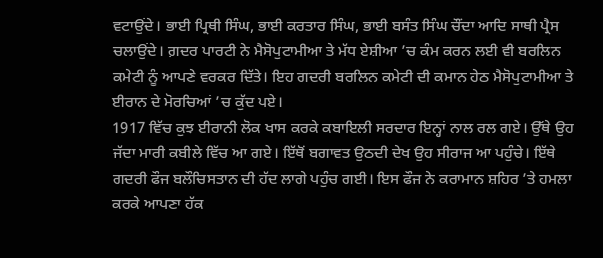ਵਟਾਉਂਦੇ। ਭਾਈ ਪ੍ਰਿਥੀ ਸਿੰਘ, ਭਾਈ ਕਰਤਾਰ ਸਿੰਘ, ਭਾਈ ਬਸੰਤ ਸਿੰਘ ਚੌਂਦਾ ਆਦਿ ਸਾਥੀ ਪ੍ਰੈਸ ਚਲਾਉਂਦੇ। ਗ਼ਦਰ ਪਾਰਟੀ ਨੇ ਮੈਸੋਪੁਟਾਮੀਆ ਤੇ ਮੱਧ ਏਸ਼ੀਆ ’ਚ ਕੰਮ ਕਰਨ ਲਈ ਵੀ ਬਰਲਿਨ ਕਮੇਟੀ ਨੂੰ ਆਪਣੇ ਵਰਕਰ ਦਿੱਤੇ। ਇਹ ਗਦਰੀ ਬਰਲਿਨ ਕਮੇਟੀ ਦੀ ਕਮਾਨ ਹੇਠ ਮੈਸੋਪੁਟਾਮੀਆ ਤੇ ਈਰਾਨ ਦੇ ਮੋਰਚਿਆਂ ’ਚ ਕੁੱਦ ਪਏ।
1917 ਵਿੱਚ ਕੁਝ ਈਰਾਨੀ ਲੋਕ ਖਾਸ ਕਰਕੇ ਕਬਾਇਲੀ ਸਰਦਾਰ ਇਨ੍ਹਾਂ ਨਾਲ ਰਲ ਗਏ। ਉੱਥੇ ਉਹ ਜੱਦਾ ਮਾਰੀ ਕਬੀਲੇ ਵਿੱਚ ਆ ਗਏ। ਇੱਥੋਂ ਬਗਾਵਤ ਉਠਦੀ ਦੇਖ ਉਹ ਸੀਰਾਜ ਆ ਪਹੁੰਚੇ। ਇੱਥੇ ਗਦਰੀ ਫੌਜ ਬਲੌਚਿਸਤਾਨ ਦੀ ਹੱਦ ਲਾਗੇ ਪਹੁੰਚ ਗਈ। ਇਸ ਫੌਜ ਨੇ ਕਰਾਮਾਨ ਸ਼ਹਿਰ ’ਤੇ ਹਮਲਾ ਕਰਕੇ ਆਪਣਾ ਹੱਕ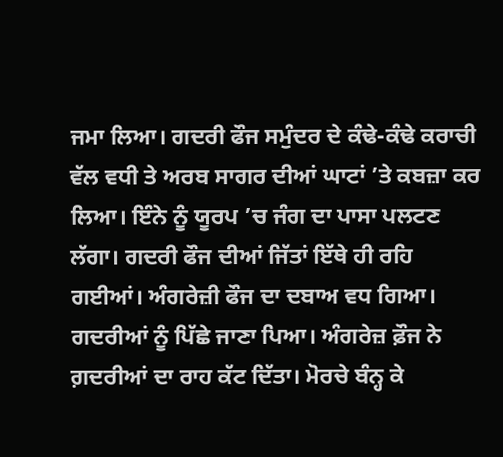ਜਮਾ ਲਿਆ। ਗਦਰੀ ਫੌਜ ਸਮੁੰਦਰ ਦੇ ਕੰਢੇ-ਕੰਢੇ ਕਰਾਚੀ ਵੱਲ ਵਧੀ ਤੇ ਅਰਬ ਸਾਗਰ ਦੀਆਂ ਘਾਟਾਂ ’ਤੇ ਕਬਜ਼ਾ ਕਰ ਲਿਆ। ਇੰਨੇ ਨੂੰ ਯੂਰਪ ’ਚ ਜੰਗ ਦਾ ਪਾਸਾ ਪਲਟਣ ਲੱਗਾ। ਗਦਰੀ ਫੌਜ ਦੀਆਂ ਜਿੱਤਾਂ ਇੱਥੇ ਹੀ ਰਹਿ ਗਈਆਂ। ਅੰਗਰੇਜ਼ੀ ਫੌਜ ਦਾ ਦਬਾਅ ਵਧ ਗਿਆ। ਗਦਰੀਆਂ ਨੂੰ ਪਿੱਛੇ ਜਾਣਾ ਪਿਆ। ਅੰਗਰੇਜ਼ ਫ਼ੌਜ ਨੇ ਗ਼ਦਰੀਆਂ ਦਾ ਰਾਹ ਕੱਟ ਦਿੱਤਾ। ਮੋਰਚੇ ਬੰਨ੍ਹ ਕੇ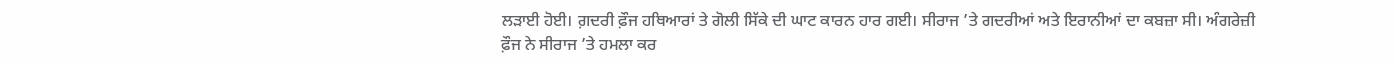ਲੜਾਈ ਹੋਈ। ਗ਼ਦਰੀ ਫ਼ੌਜ ਹਥਿਆਰਾਂ ਤੇ ਗੋਲੀ ਸਿੱਕੇ ਦੀ ਘਾਟ ਕਾਰਨ ਹਾਰ ਗਈ। ਸੀਰਾਜ ’ਤੇ ਗਦਰੀਆਂ ਅਤੇ ਇਰਾਨੀਆਂ ਦਾ ਕਬਜ਼ਾ ਸੀ। ਅੰਗਰੇਜ਼ੀ ਫ਼ੌਜ ਨੇ ਸੀਰਾਜ ’ਤੇ ਹਮਲਾ ਕਰ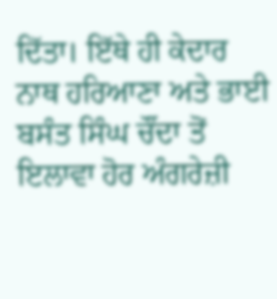ਦਿੱਤਾ। ਇੱਥੇ ਹੀ ਕੇਦਾਰ ਨਾਥ ਹਰਿਆਣਾ ਅਤੇ ਭਾਈ ਬਸੰਤ ਸਿੰਘ ਚੌਂਦਾ ਤੋਂ ਇਲਾਵਾ ਹੋਰ ਅੰਗਰੇਜ਼ੀ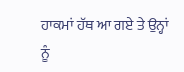ਹਾਕਮਾਂ ਹੱਥ ਆ ਗਏ ਤੇ ਉਨ੍ਹਾਂ ਨੂੰ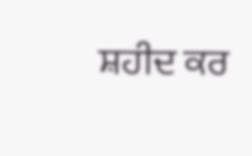ਸ਼ਹੀਦ ਕਰ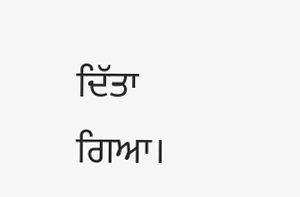ਦਿੱਤਾ ਗਿਆ।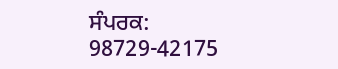ਸੰਪਰਕ: 98729-42175